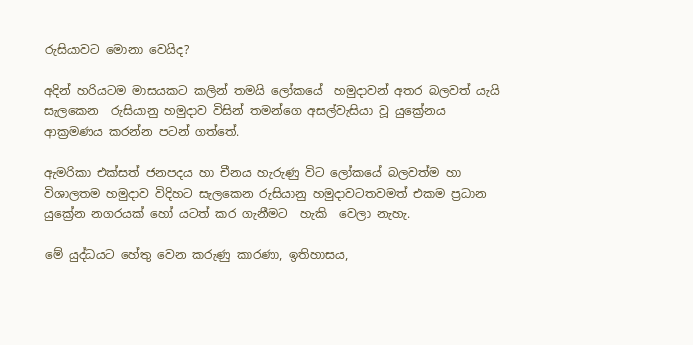රුසියාවට මොනා වෙයිද?

අදින් හරියටම මාසයකට කලින් තමයි ලෝකයේ  හමුදාවන් අතර බලවත් යැයි සැලකෙන  රුසියානු හමුදාව විසින් තමන්ගෙ අසල්වැසියා වූ යුක්‍රේනය ආක්‍රමණය කරන්න පටන් ගත්තේ.

ඇමරිකා එක්සත් ජනපදය හා චීනය හැරුණු විට ලෝකයේ බලවත්ම හා විශාලතම හමුදාව විදිහට සැලකෙන රුසියානු හමුදාවටතවමත් එකම ප්‍රධාන යුක්‍රේන නගරයක් හෝ යටත් කර ගැනීමට  හැකි  වෙලා නැහැ.

මේ යුද්ධයට හේතු වෙන කරුණු කාරණා, ඉතිහාසය,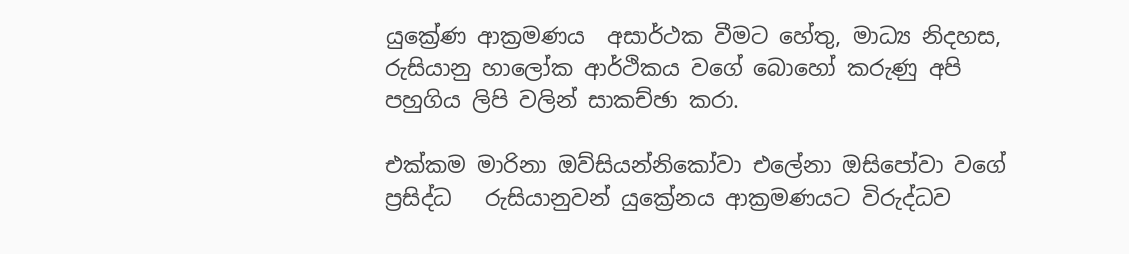යුක්‍රේණ ආක්‍රමණය  අසාර්ථක වීමට හේතු, මාධ්‍ය නිදහස, රුසියානු හාලෝක ආර්ථිකය වගේ බොහෝ කරුණු අපි පහුගිය ලිපි වලින් සාකච්ඡා කරා.

එක්කම මාරිනා ඔව්සියන්නිකෝවා එලේනා ඔසිපෝවා වගේ  ප්‍රසිද්ධ   රුසියානුවන් යුක්‍රේනය ආක්‍රමණයට විරුද්ධව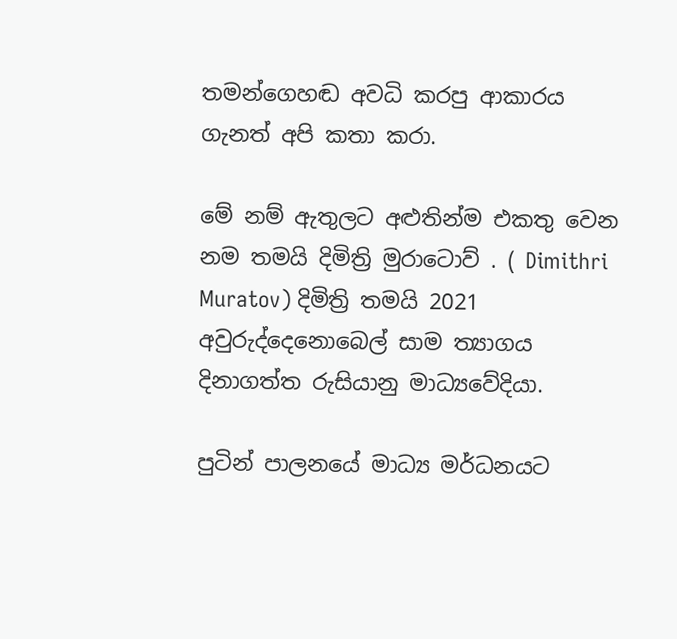තමන්ගෙහඬ අවධි කරපු ආකාරය ගැනත් අපි කතා කරා.

මේ නම් ඇතුලට අළුතින්ම එකතු වෙන නම තමයි දිමිත්‍රි මුරාටොව් . ( Dimithri Muratov) දිමිත්‍රි තමයි 2021 අවුරුද්දෙනොබෙල් සාම ත්‍යාගය දිනාගත්ත රුසියානු මාධ්‍යවේදියා.

පුටින් පාලනයේ මාධ්‍ය මර්ධනයට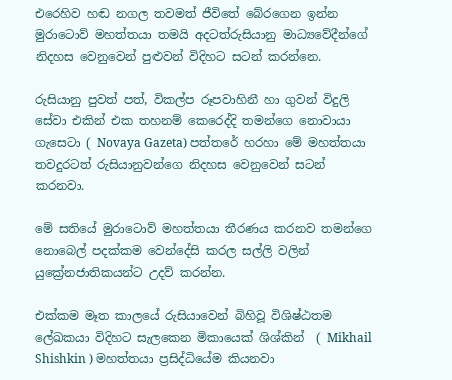එරෙහිව හඬ නගල තවමත් ජීවිතේ බේරගෙන ඉන්න මුරාටොව් මහත්තයා තමයි අදටත්රුසියානු මාධ්‍යවේදීන්ගේ නිදහස වෙනුවෙන් පුළුවන් විදිහට සටන් කරන්නෙ.

රුසියානු පුවත් පත්, විකල්ප රූපවාහිනී හා ගුවන් විදුලි සේවා එකින් එක තහනම් කෙරෙද්දි තමන්ගෙ නොවායා ගැසෙටා ( Novaya Gazeta) පත්තරේ හරහා මේ මහත්තයා තවදුරටත් රුසියානුවන්ගෙ නිදහස වෙනුවෙන් සටන් කරනවා.

මේ සතියේ මුරාටොව් මහත්තයා තීරණය කරනව තමන්ගෙ නොබෙල් පදක්කම වෙන්දේසි කරල සල්ලි වලින් යුක්‍රේනජාතිකයන්ට උදව් කරන්න.

එක්කම මෑත කාලයේ රුසියාවෙන් බිහිවූ විශිෂ්ඨතම ලේඛකයා විදිහට සැලකෙන මිකායෙක් ශිශ්කින්  ( Mikhail Shishkin ) මහත්තයා ප්‍රසිද්ධියේම කියනවා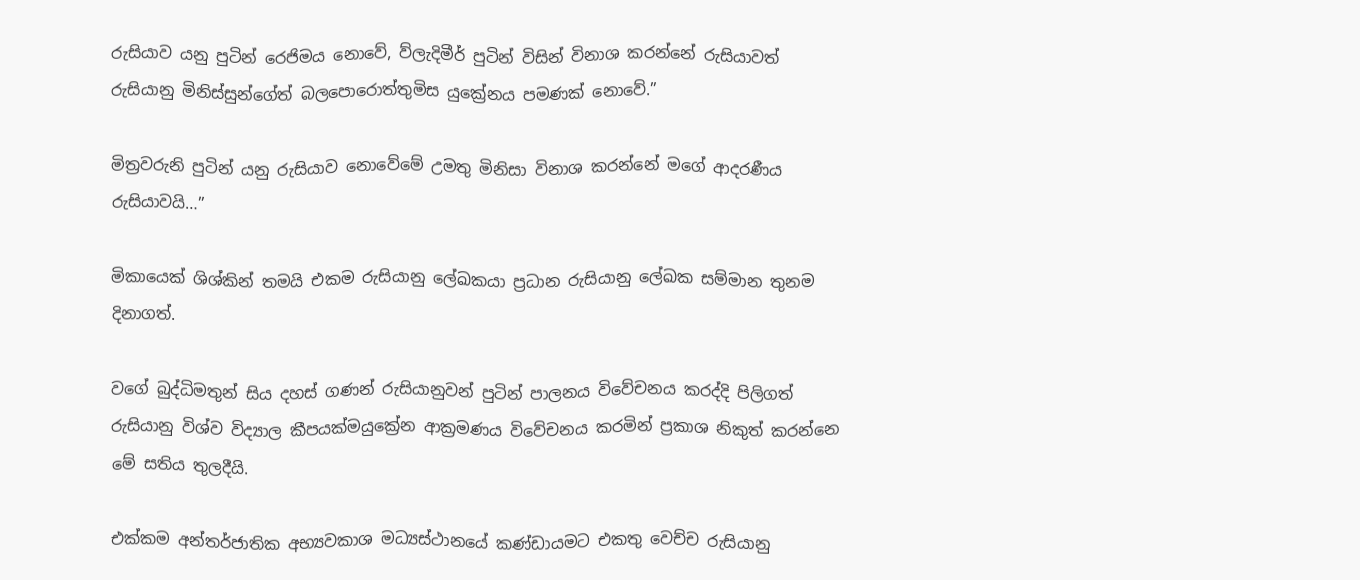රුසියාව යනු පුටින් රෙජිමය නොවේ, ව්ලැදිමීර් පුටින් විසින් විනාශ කරන්නේ රුසියාවත් රුසියානු මිනිස්සුන්ගේත් බලපොරොත්තුමිස යුක්‍රේනය පමණක් නොවේ.”

මිත්‍රවරුනි පුටින් යනු රුසියාව නොවේමේ උමතු මිනිසා විනාශ කරන්නේ මගේ ආදරණීය රුසියාවයි…”

මිකායෙක් ශිශ්කින් තමයි එකම රුසියානු ලේඛකයා ප්‍රධාන රුසියානු ලේඛක සම්මාන තුනම දිනාගත්.

වගේ බුද්ධිමතුන් සිය දහස් ගණන් රුසියානුවන් පුටින් පාලනය විවේචනය කරද්දි පිලිගත් රුසියානු විශ්ව විද්‍යාල කීපයක්මයුක්‍රේන ආක්‍රමණය විවේචනය කරමින් ප්‍රකාශ නිකුත් කරන්නෙ මේ සතිය තුලදීයි.

එක්කම අන්තර්ජාතික අභ්‍යවකාශ මධ්‍යස්ථානයේ කණ්ඩායමට එකතු වෙච්ච රුසියානු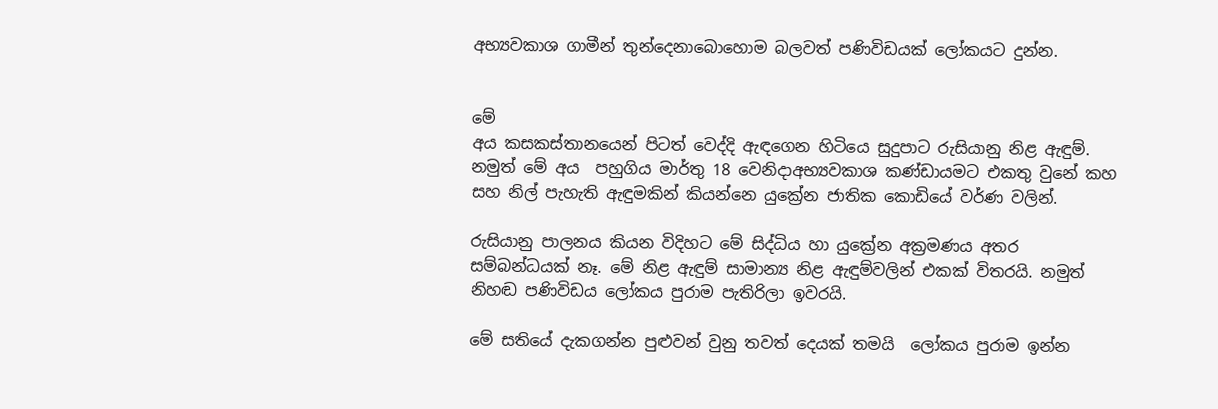අභ්‍යවකාශ ගාමීන් තුන්දෙනාබොහොම බලවත් පණිවිඩයක් ලෝකයට දුන්න.


මේ
අය කසකස්‍තානයෙන් පිටත් වෙද්දි ඇඳගෙන හිටියෙ සුදුපාට රුසියානු නිළ ඇඳුම්. නමුත් මේ අය  පහුගිය මාර්තු 18 වෙනිදාඅභ්‍යවකාශ කණ්ඩායමට එකතු වුනේ කහ සහ නිල් පැහැති ඇඳුමකින් කියන්නෙ යුක්‍රේන ජාතික කොඩියේ වර්ණ වලින්.

රුසියානු පාලනය කියන විදිහට මේ සිද්ධිය හා යුක්‍රේන අක්‍රමණය අතර සම්බන්ධයක් නෑ. මේ නිළ ඇඳුම් සාමාන්‍ය නිළ ඇඳුම්වලින් එකක් විතරයි. නමුත් නිහඬ පණිවිඩය ලෝකය පුරාම පැතිරිලා ඉවරයි.

මේ සතියේ දැකගන්න පුළුවන් වුනු තවත් දෙයක් තමයි  ලෝකය පුරාම ඉන්න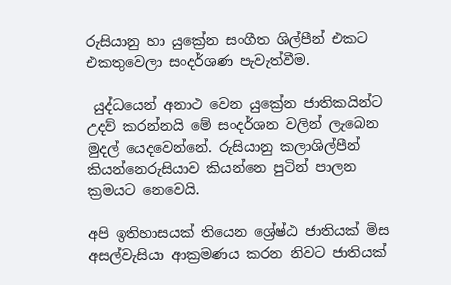රුසියානු හා යුක්‍රේන සංගීත ශිල්පීන් එකට එකතුවෙලා සංදර්ශණ පැවැත්වීම.

 යුද්ධයෙන් අනාථ වෙන යුක්‍රේන ජාතිකයින්ට උදව් කරන්නයි මේ සංදර්ශන වලින් ලැබෙන මුදල් යෙදවෙන්නේ. රුසියානු කලාශිල්පීන් කියන්නෙරුසියාව කියන්නෙ පුටින් පාලන ක්‍රමයට නෙවෙයි.

අපි ඉතිහාසයක් තියෙන ශ්‍රේෂ්ඨ ජාතියක් මිස අසල්වැසියා ආක්‍රමණය කරන නිවට ජාතියක්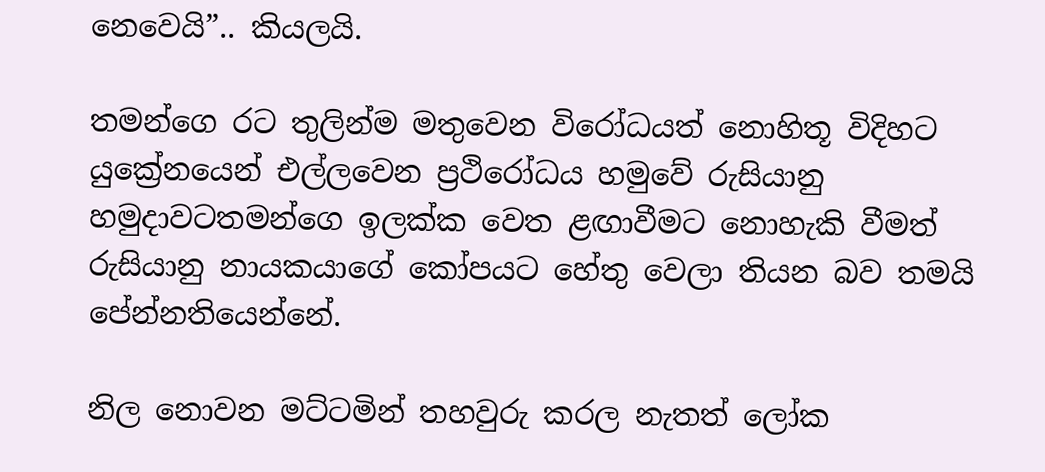නෙවෙයි”.. කියලයි.

තමන්ගෙ රට තුලින්ම මතුවෙන විරෝධයත් නොහිතූ විදිහට යුක්‍රේනයෙන් එල්ලවෙන ප්‍රථිරෝධය හමුවේ රුසියානු  හමුදාවටතමන්ගෙ ඉලක්ක වෙත ළඟාවීමට නොහැකි වීමත් රුසියානු නායකයාගේ කෝපයට හේතු වෙලා තියන බව තමයි පේන්නතියෙන්නේ.

නිල නොවන මට්ටමින් තහවුරු කරල නැතත් ලෝක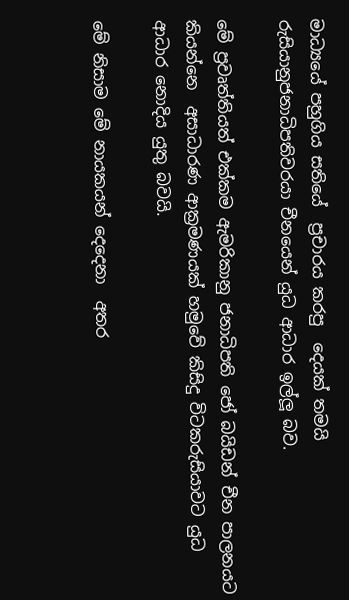මාධ්‍යයේ පහුගිය සතියේ  ප්‍රචාරය කරපු  දෙයක් තමයි රුසියානුජනාධිපතිවරයා චීනයෙන් යුධ ආධාර ඉල්ලූ බව.

මේ ප්‍රවෘත්තියත් එක්කම ඇමරිකානු ජනාධිපති ජෝ බයිඩන් චීන පාලනයට කියන්නෙ  අසාධාරණ ආක්‍රමණයක් හමුවේ කිසිදු විටකරුසියාවට යුධ ආධාර නොදිය යුතු බවයි.

මේ නිසාම මේ නායකයන් දෙදෙනා  අතර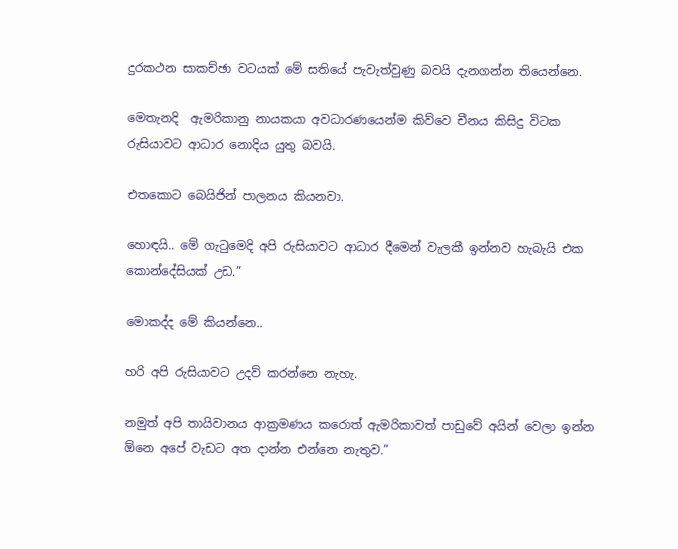දුරකථන සාකච්ඡා වටයක් මේ සතියේ පැවැත්වුණු බවයි දැනගන්න තියෙන්නෙ.

මෙතැනදි  ඇමරිකානු නායකයා අවධාරණයෙන්ම කිව්වෙ චීනය කිසිදු විටක රුසියාවට ආධාර නොදිය යුතු බවයි.

එතකොට බෙයිජින් පාලනය කියනවා.

හොඳයි.. මේ ගැටුමෙදි අපි රුසියාවට ආධාර දීමෙන් වැලකී ඉන්නව හැබැයි එක කොන්දේසියක් උඩ.”

මොකද්ද මේ කියන්නෙ..

හරි අපි රුසියාවට උදව් කරන්නෙ නැහැ.

නමුත් අපි තායිවානය ආක්‍රමණය කරොත් ඇමරිකාවත් පාඩුවේ අයින් වෙලා ඉන්න ඕනෙ අපේ වැඩට අත දාන්න එන්නෙ නැතුව.”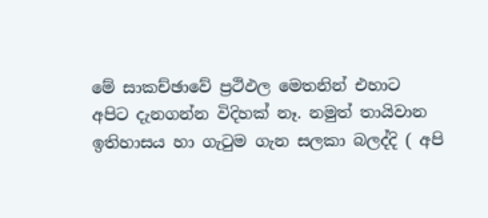මේ සාකච්ඡාවේ ප්‍රථිඵල මෙතනින් එහාට අපිට දැනගන්න විදිහක් නෑ. නමුත් තායිවාන ඉතිහාසය හා ගැටුම ගැන සලකා බලද්දි ( අපි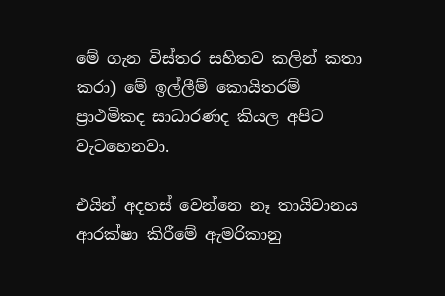මේ ගැන විස්තර සහිතව කලින් කතා කරා) මේ ඉල්ලීම් කොයිතරම් ප්‍රාථමිකද සාධාරණද කියල අපිට වැටහෙනවා.

එයින් අදහස් වෙන්නෙ නෑ තායිවානය ආරක්ෂා කිරීමේ ඇමරිකානු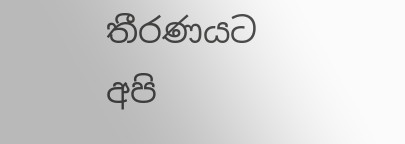තීරණයට අපි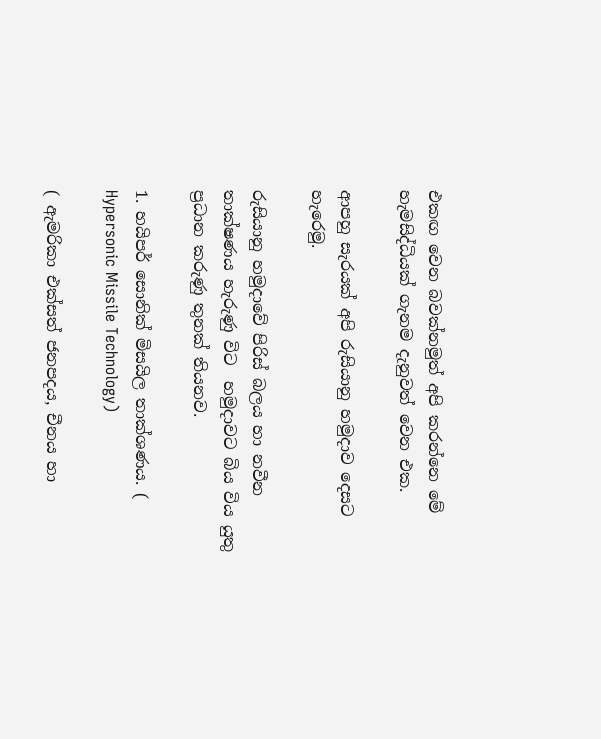එකඟ වෙන බවක්නමුත් අපි කරන්නෙ මේ හැමසිද්ධියක් ගැනම දැනුවත් වෙන එක.

ආපහු සැරයක් අපි රුසියානු හමුදාව දෙසට හැරෙමු.

රුසියානු හමුදාවේ පිරිස් බලය හා නවීන තාක්ෂණය හැරුණු විට  හමුදාවට බිය විය යුතු ප්‍රධාන කරුණු තුනක් තියනව.

1. හයිපර් සොනික් මිසයිල තාක්ශණය. ( Hypersonic Missile Technology)

( ඇමරිකා එක්සත් ජනපදය, චීනය හා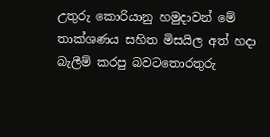උතුරු කොරියානු හමුදාවන් මේ තාක්ශණය සහිත මිසයිල අත් හදා බැලීම් කරපු බවටතොරතුරු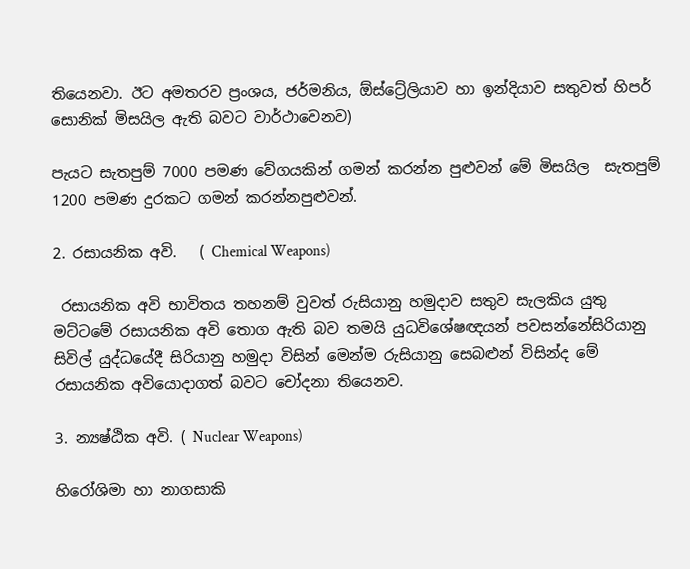තියෙනවා. ඊට අමතරව ප්‍රංශය, ජර්මනිය, ඕස්ට්‍රේලියාව හා ඉන්දියාව සතුවත් හිපර් සොනික් මිසයිල ඇති බවට වාර්ථාවෙනව)

පැයට සැතපුම් 7000 පමණ වේගයකින් ගමන් කරන්න පුළුවන් මේ මිසයිල  සැතපුම් 1200 පමණ දුරකට ගමන් කරන්නපුළුවන්.

2. රසායනික අවි.   ( Chemical Weapons)

 රසායනික අවි භාවිතය තහනම් වුවත් රුසියානු හමුදාව සතුව සැලකිය යුතු මට්ටමේ රසායනික අවි තොග ඇති බව තමයි යුධවිශේෂඥයන් පවසන්නේසිරියානු සිවිල් යුද්ධයේදී සිරියානු හමුදා විසින් මෙන්ම රුසියානු සෙබළුන් විසින්ද මේ රසායනික අවියොදාගත් බවට චෝදනා තියෙනව.

3. න්‍යෂ්ඨික අවි. ( Nuclear Weapons)

හිරෝශිමා හා නාගසාකි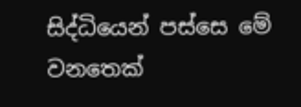සිද්ධියෙන් පස්සෙ මේ වනතෙක්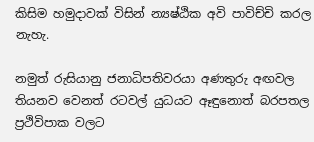කිසිම හමුදාවක් විසින් න්‍යෂ්ඨික අවි පාවිච්චි කරල නැහැ.

නමුත් රුසියානු ජනාධිපතිවරයා අණතුරු අඟවල තියනව වෙනත් රටවල් යුධයට ඈඳුනොත් බරපතල ප්‍රථිවිපාක වලට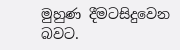මුහුණ දීමටසිදුවෙන බවට.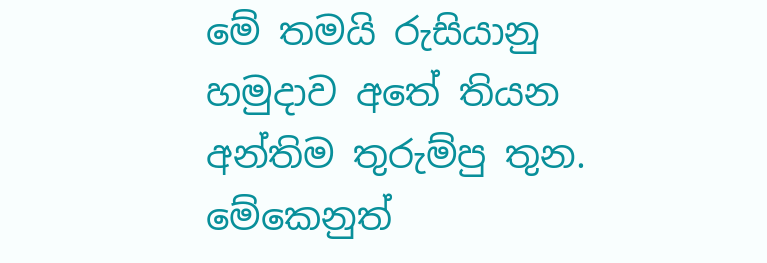මේ තමයි රුසියානු හමුදාව අතේ තියන අන්තිම තුරුම්පු තුන. මේකෙනුත්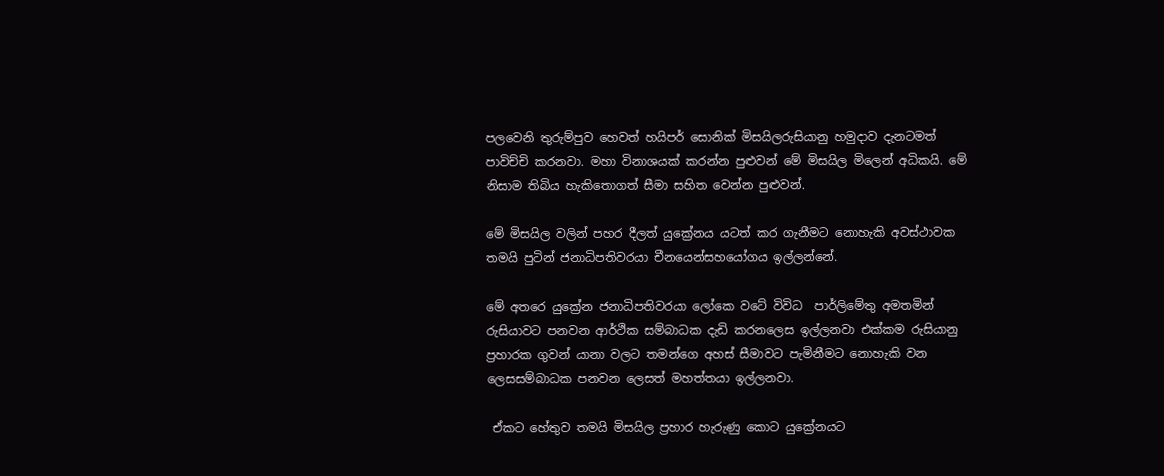පලවෙනි තුරුම්පුව හෙවත් හයිපර් සොනික් මිසයිලරුසියානු හමුදාව දැනටමත් පාවිච්චි කරනවා. මහා විනාශයක් කරන්න පුළුවන් මේ මිසයිල මිලෙන් අධිකයි. මේ නිසාම තිබිය හැකිතොගත් සීමා සහිත වෙන්න පුළුවන්.

මේ මිසයිල වලින් පහර දීලත් යුක්‍රේනය යටත් කර ගැනීමට නොහැකි අවස්ථාවක තමයි පුටින් ජනාධිපතිවරයා චීනයෙන්සහයෝගය ඉල්ලන්නේ.

මේ අතරෙ යුක්‍රේන ජනාධිපතිවරයා ලෝකෙ වටේ විවිධ  පාර්ලිමේතු අමතමින් රුසියාවට පනවන ආර්ථික සම්බාධක දැඩි කරනලෙස ඉල්ලනවා එක්කම රුසියානු ප්‍රහාරක ගුවන් යානා වලට තමන්ගෙ අහස් සීමාවට පැමිනීමට නොහැකි වන ලෙසසම්බාධක පනවන ලෙසත් මහත්තයා ඉල්ලනවා.

 ඒකට හේතුව තමයි මිසයිල ප්‍රහාර හැරුණු කොට යුක්‍රේනයට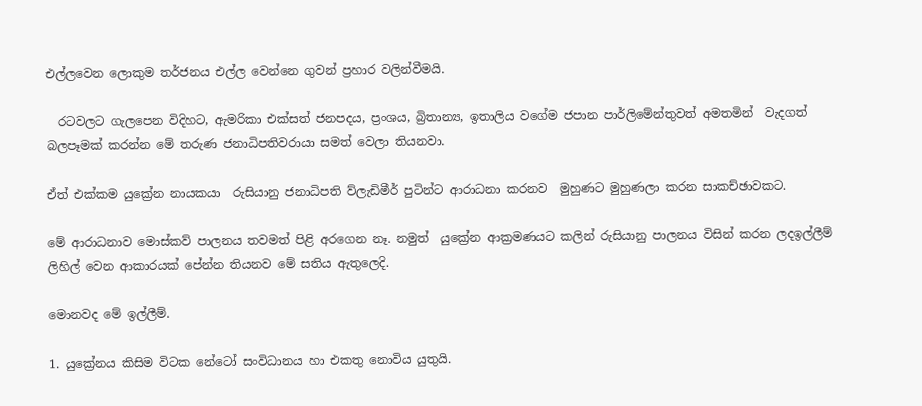එල්ලවෙන ලොකුම තර්ජනය එල්ල වෙන්නෙ ගුවන් ප්‍රහාර වලින්වීමයි.

  රටවලට ගැලපෙන විදිහට, ඇමරිකා එක්සත් ජනපදය, ප්‍රංශය, බ්‍රිතාන්‍ය, ඉතාලිය වගේම ජපාන පාර්ලිමේන්තුවත් අමතමින්  වැදගත් බලපෑමක් කරන්න මේ තරුණ ජනාධිපතිවරායා සමත් වෙලා තියනවා.

ඒත් එක්කම යුක්‍රේන නායකයා  රුසියානු ජනාධිපති ව්ලැඩිමීර් පුටින්ට ආරාධනා කරනව  මුහුණට මුහුණලා කරන සාකච්ඡාවකට.

මේ ආරාධනාව මොස්කව් පාලනය තවමත් පිළි අරගෙන නෑ. නමුත්  යුක්‍රේන ආක්‍රමණයට කලින් රුසියානු පාලනය විසින් කරන ලදඉල්ලීම් ලිහිල් වෙන ආකාරයක් පේන්න තියනව මේ සතිය ඇතුලෙදි.

මොනවද මේ ඉල්ලීම්.

1. යුක්‍රේනය කිසිම විටක නේටෝ සංවිධානය හා එකතු නොවිය යුතුයි.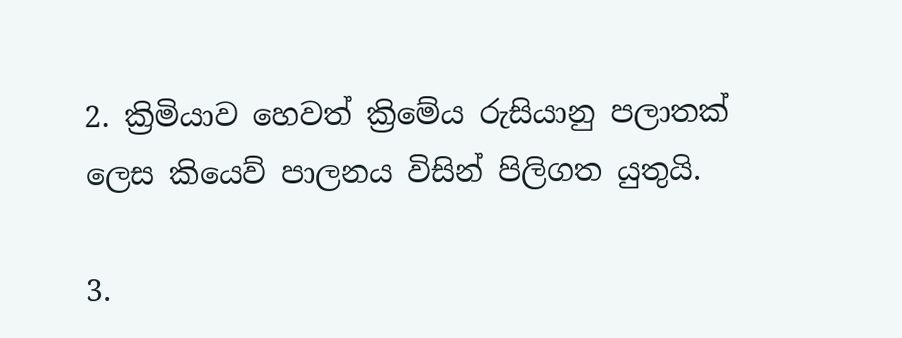2. ක්‍රිමියාව හෙවත් ක්‍රිමේය රුසියානු පලාතක් ලෙස කියෙව් පාලනය විසින් පිලිගත යුතුයි.

3.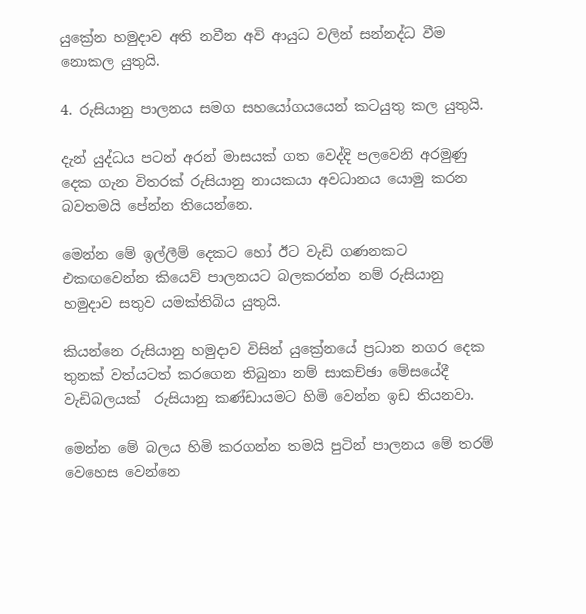යුක්‍රේන හමුදාව අති නවීන අවි ආයුධ වලින් සන්නද්ධ වීම නොකල යුතුයි.

4. රුසියානු පාලනය සමග සහයෝගයයෙන් කටයුතු කල යුතුයි.

දැන් යුද්ධය පටන් අරන් මාසයක් ගත වෙද්දි පලවෙනි අරමුණු දෙක ගැන විතරක් රුසියානු නායකයා අවධානය යොමු කරන බවතමයි පේන්න තියෙන්නෙ.

මෙන්න මේ ඉල්ලීම් දෙකට හෝ ඊට වැඩි ගණනකට එකඟවෙන්න කියෙව් පාලනයට බලකරන්න නම් රුසියානු හමුදාව සතුව යමක්තිබිය යුතුයි.

කියන්නෙ රුසියානු හමුදාව විසින් යුක්‍රේනයේ ප්‍රධාන නගර දෙක තුනක් වත්යටත් කරගෙන තිබුනා නම් සාකච්ඡා මේසයේදී වැඩිබලයක්  රුසියානු කණ්ඩායමට හිමි වෙන්න ඉඩ තියනවා.

මෙන්න මේ බලය හිමි කරගන්න තමයි පුටින් පාලනය මේ තරම් වෙහෙස වෙන්නෙ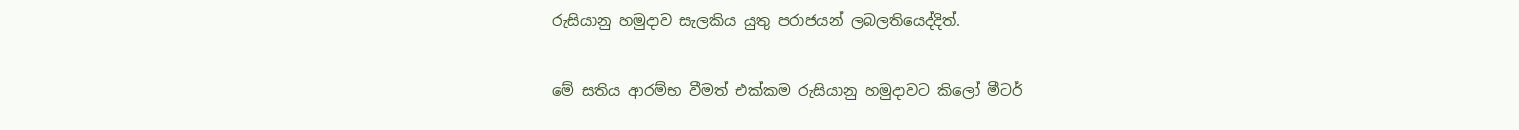රුසියානු හමුදාව සැලකිය යුතු පරාජයන් ලබලතියෙද්දිත්.

මේ සතිය ආරම්භ වීමත් එක්කම රුසියානු හමුදාවට කිලෝ මීටර්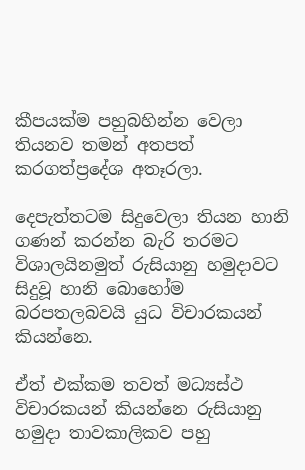කීපයක්ම පහුබහින්න වෙලා තියනව තමන් අතපත් කරගත්ප්‍රදේශ අතෑරලා.

දෙපැත්තටම සිදුවෙලා තියන හානි ගණන් කරන්න බැරි තරමට විශාලයිනමුත් රුසියානු හමුදාවට සිදුවූ හානි බොහෝම බරපතලබවයි යුධ විචාරකයන් කියන්නෙ.

ඒත් එක්කම තවත් මධ්‍යස්ථ විචාරකයන් කියන්නෙ රුසියානු හමුදා තාවකාලිකව පහු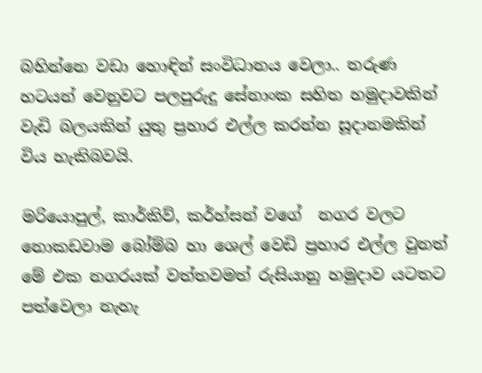බහින්නෙ වඩා හොඳින් සංවිධානය වෙලා.. තරුණ හටයන් වෙනුවට පලපුරුදු සේනාංක සහිත හමුදාවකින් වැඩි බලයකින් යුතු ප්‍රහාර එල්ල කරන්න සූදානමකින් විය හැකිබවයි.

මරියොපුල්, කාර්කිව්, කර්හ්සන් වගේ  නගර වලට නොකඩවාම බෝම්බ හා ශෙල් වෙඩි ප්‍රහාර එල්ල වුනත් මේ එක නගරයක් වත්තවමත් රුසියානු හමුදාව යටතට පත්වෙලා නැහැ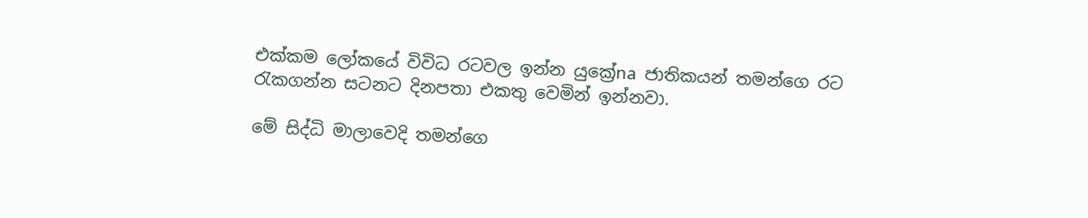එක්කම ලෝකයේ විවිධ රටවල ඉන්න යුක්‍රේna ජාතිකයන් තමන්ගෙ රට රැකගන්න සටනට දිනපතා එකතු වෙමින් ඉන්නවා.

මේ සිද්ධි මාලාවෙදි තමන්ගෙ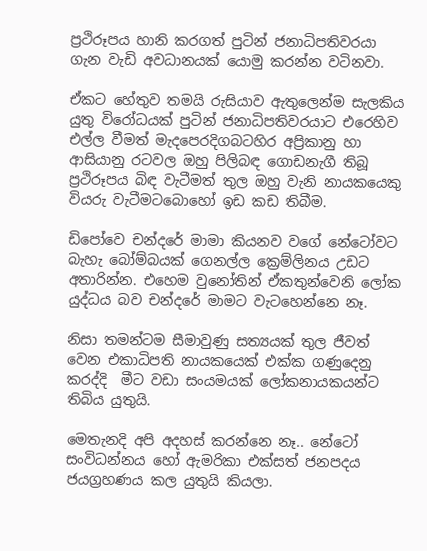ප්‍රථිරූපය හානි කරගත් පුටින් ජනාධිපතිවරයා ගැන වැඩි අවධානයක් යොමු කරන්න වටිනවා.

ඒකට හේතුව තමයි රුසියාව ඇතුලෙන්ම සැලකිය යුතු විරෝධයක් පුටින් ජනාධිපතිවරයාට එරෙහිව එල්ල වීමත් මැදපෙරදිගබටහිර අප්‍රිකානු හා ආසියානු රටවල ඔහු පිලිබඳ ගොඩනැගී තිබූ ප්‍රථිරූපය බිඳ වැටීමත් තුල ඔහු වැනි නායකයෙකු වියරු වැටීමටබොහෝ ඉඩ කඩ තිබීම.

ඩිපෝවෙ චන්දරේ මාමා කියනව වගේ නේටෝවට බැහැ බෝම්බයක් ගෙනල්ල ක්‍රෙම්ලිනය උඩට අතාරින්න. එහෙම වුනෝතින් ඒකතුන්වෙනි ලෝක යුද්ධය බව චන්දරේ මාමට වැටහෙන්නෙ නෑ.

නිසා තමන්ටම සීමාවුණු සත්‍යයක් තුල ජීවත් වෙන එකාධිපති නායකයෙක් එක්ක ගණුදෙනු කරද්දි  මීට වඩා සංයමයක් ලෝකනායකයන්ට තිබිය යුතුයි.

මෙතැනදි අපි අදහස් කරන්නෙ නෑ.. නේටෝ සංවිධන්නය හෝ ඇමරිකා එක්සත් ජනපදය ජයග්‍රහණය කල යුතුයි කියලා.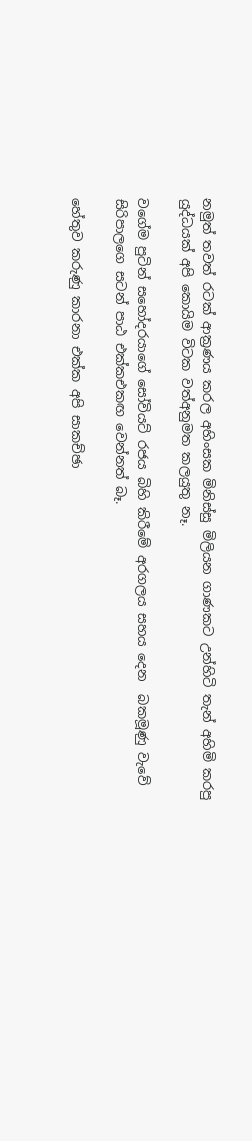නමුත් තවත් රටක් ආක්‍රණය කරල අහිංසක මිනිස්සු මිලියන ගාණකට උන්හිටි තැන් අහිමි කරපු යුද්ධයක් අපි කොයිම විටක වත්අනුමත කලයුතු නෑ.

වගේම පුටින් සහෝදරයාගේ සෝවියට් රජය බිහි කිරීමේ අරගලය සහය දෙන  බකමූණු වැවේ සිරිපාලගෙ සටන් පාඨ එක්කඑකඟ වෙන්නත් බෑ.

හේතුව කරුණු කාරනා එක්ක අපි සාකච්ඡා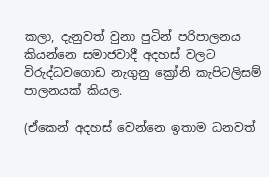කලා, දැනුවත් වුනා පුටින් පරිපාලනය කියන්නෙ සමාජවාදී අදහස් වලට විරුද්ධවගොඩ නැගුනු ක්‍රෝනි කැපිටලිසම් පාලනයක් කියල.

(ඒකෙන් අදහස් වෙන්නෙ ඉතාම ධනවත්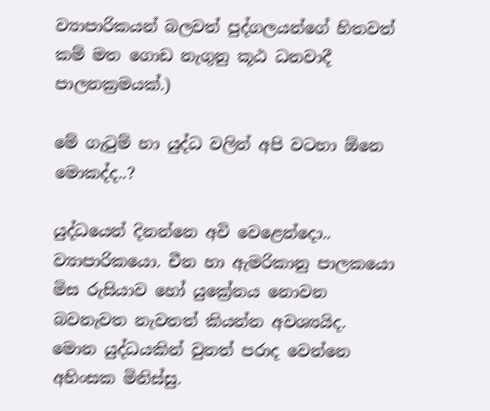ව්‍යාපාරිකයන් බලවත් පුද්ගලයන්ගේ හිතවත් කම් මත ගොඩ නැගුනු කූඨ ධනවාදී පාලනක්‍රමයක්.)

මේ ගැටුම් හා යුද්ධ වලින් අපි වටහා ඕනෙ මොකද්ද..?

යුද්ධයෙන් දිනන්නෙ අවි වෙළෙන්දො.. ව්‍යාපාරිකයො. චීන හා ඇමරිකානු පාලකයො මිස රුසියාව හෝ යුක්‍රේනය නොවන බවනැවත නැවතත් කියන්න අවශ්‍යයිද. මොන යුද්ධයකින් වුනත් පරාද වෙන්නෙ අහිංසක මිනිස්සු.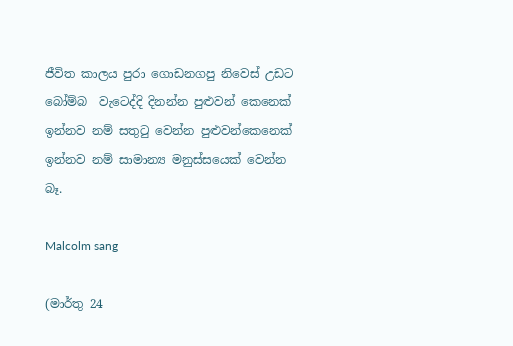ජීවිත කාලය පුරා ගොඩනගපු නිවෙස් උඩට බෝම්බ  වැටෙද්දි දිනන්න පුළුවන් කෙනෙක් ඉන්නව නම් සතුටු වෙන්න පුළුවන්කෙනෙක් ඉන්නව නම් සාමාන්‍ය මනුස්සයෙක් වෙන්න බෑ.

Malcolm sang

(මාර්තු 24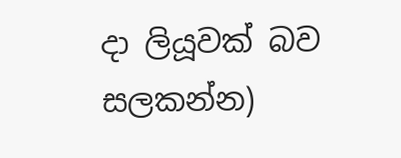දා ලියූවක් බව සලකන්න)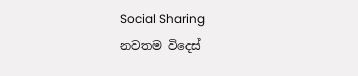Social Sharing
නවතම විදෙස්